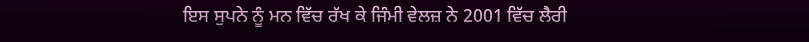ਇਸ ਸੁਪਨੇ ਨੂੰ ਮਨ ਵਿੱਚ ਰੱਖ ਕੇ ਜਿੰਮੀ ਵੇਲਜ਼ ਨੇ 2001 ਵਿੱਚ ਲੈਰੀ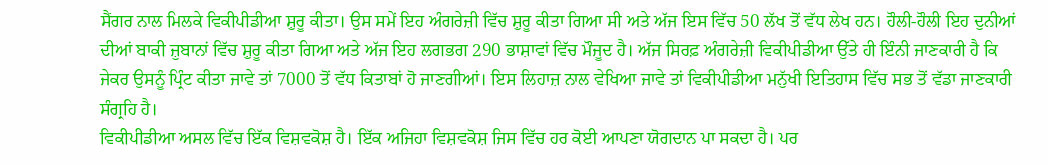ਸੈਂਗਰ ਨਾਲ ਮਿਲਕੇ ਵਿਕੀਪੀਡੀਆ ਸ਼ੁਰੂ ਕੀਤਾ। ਉਸ ਸਮੇਂ ਇਹ ਅੰਗਰੇਜ਼ੀ ਵਿੱਚ ਸ਼ੁਰੂ ਕੀਤਾ ਗਿਆ ਸੀ ਅਤੇ ਅੱਜ ਇਸ ਵਿੱਚ 50 ਲੱਖ ਤੋਂ ਵੱਧ ਲੇਖ ਹਨ। ਹੌਲੀ-ਹੌਲੀ ਇਹ ਦੁਨੀਆਂ ਦੀਆਂ ਬਾਕੀ ਜ਼ੁਬਾਨਾਂ ਵਿੱਚ ਸ਼ੁਰੂ ਕੀਤਾ ਗਿਆ ਅਤੇ ਅੱਜ ਇਹ ਲਗਭਗ 290 ਭਾਸ਼ਾਵਾਂ ਵਿੱਚ ਮੌਜੂਦ ਹੈ। ਅੱਜ ਸਿਰਫ਼ ਅੰਗਰੇਜ਼ੀ ਵਿਕੀਪੀਡੀਆ ਉੱਤੇ ਹੀ ਇੰਨੀ ਜਾਣਕਾਰੀ ਹੈ ਕਿ ਜੇਕਰ ਉਸਨੂੰ ਪ੍ਰਿੰਟ ਕੀਤਾ ਜਾਵੇ ਤਾਂ 7000 ਤੋਂ ਵੱਧ ਕਿਤਾਬਾਂ ਹੋ ਜਾਣਗੀਆਂ। ਇਸ ਲਿਹਾਜ਼ ਨਾਲ ਵੇਖਿਆ ਜਾਵੇ ਤਾਂ ਵਿਕੀਪੀਡੀਆ ਮਨੁੱਖੀ ਇਤਿਹਾਸ ਵਿੱਚ ਸਭ ਤੋਂ ਵੱਡਾ ਜਾਣਕਾਰੀ ਸੰਗ੍ਰਹਿ ਹੈ।
ਵਿਕੀਪੀਡੀਆ ਅਸਲ ਵਿੱਚ ਇੱਕ ਵਿਸ਼ਵਕੋਸ਼ ਹੈ। ਇੱਕ ਅਜਿਹਾ ਵਿਸ਼ਵਕੋਸ਼ ਜਿਸ ਵਿੱਚ ਹਰ ਕੋਈ ਆਪਣਾ ਯੋਗਦਾਨ ਪਾ ਸਕਦਾ ਹੈ। ਪਰ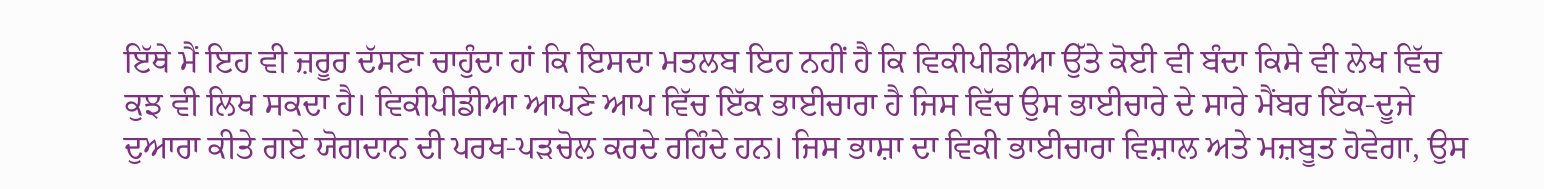ਇੱਥੇ ਮੈਂ ਇਹ ਵੀ ਜ਼ਰੂਰ ਦੱਸਣਾ ਚਾਹੁੰਦਾ ਹਾਂ ਕਿ ਇਸਦਾ ਮਤਲਬ ਇਹ ਨਹੀਂ ਹੈ ਕਿ ਵਿਕੀਪੀਡੀਆ ਉੱਤੇ ਕੋਈ ਵੀ ਬੰਦਾ ਕਿਸੇ ਵੀ ਲੇਖ ਵਿੱਚ ਕੁਝ ਵੀ ਲਿਖ ਸਕਦਾ ਹੈ। ਵਿਕੀਪੀਡੀਆ ਆਪਣੇ ਆਪ ਵਿੱਚ ਇੱਕ ਭਾਈਚਾਰਾ ਹੈ ਜਿਸ ਵਿੱਚ ਉਸ ਭਾਈਚਾਰੇ ਦੇ ਸਾਰੇ ਮੈਂਬਰ ਇੱਕ-ਦੂਜੇ ਦੁਆਰਾ ਕੀਤੇ ਗਏ ਯੋਗਦਾਨ ਦੀ ਪਰਖ-ਪੜਚੋਲ ਕਰਦੇ ਰਹਿੰਦੇ ਹਨ। ਜਿਸ ਭਾਸ਼ਾ ਦਾ ਵਿਕੀ ਭਾਈਚਾਰਾ ਵਿਸ਼ਾਲ ਅਤੇ ਮਜ਼ਬੂਤ ਹੋਵੇਗਾ, ਉਸ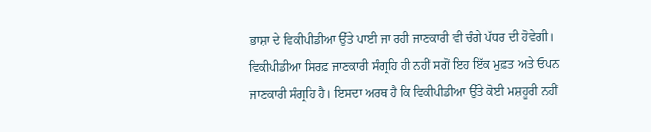ਭਾਸ਼ਾ ਦੇ ਵਿਕੀਪੀਡੀਆ ਉੱਤੇ ਪਾਈ ਜਾ ਰਹੀ ਜਾਣਕਾਰੀ ਵੀ ਚੰਗੇ ਪੱਧਰ ਦੀ ਹੋਵੇਗੀ।
ਵਿਕੀਪੀਡੀਆ ਸਿਰਫ਼ ਜਾਣਕਾਰੀ ਸੰਗ੍ਰਹਿ ਹੀ ਨਹੀਂ ਸਗੋਂ ਇਹ ਇੱਕ ਮੁਫ਼ਤ ਅਤੇ ਓਪਨ ਜਾਣਕਾਰੀ ਸੰਗ੍ਰਹਿ ਹੈ। ਇਸਦਾ ਅਰਥ ਹੈ ਕਿ ਵਿਕੀਪੀਡੀਆ ਉੱਤੇ ਕੋਈ ਮਸ਼ਹੂਰੀ ਨਹੀਂ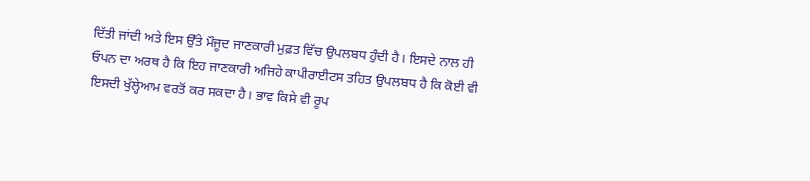ਦਿੱਤੀ ਜਾਂਦੀ ਅਤੇ ਇਸ ਉੱਤੇ ਮੌਜੂਦ ਜਾਣਕਾਰੀ ਮੁਫ਼ਤ ਵਿੱਚ ਉਪਲਬਧ ਹੁੰਦੀ ਹੈ। ਇਸਦੇ ਨਾਲ ਹੀ ਓਪਨ ਦਾ ਅਰਥ ਹੈ ਕਿ ਇਹ ਜਾਣਕਾਰੀ ਅਜਿਹੇ ਕਾਪੀਰਾਈਟਸ ਤਹਿਤ ਉਪਲਬਧ ਹੈ ਕਿ ਕੋਈ ਵੀ ਇਸਦੀ ਖੁੱਲ੍ਹੇਆਮ ਵਰਤੋਂ ਕਰ ਸਕਦਾ ਹੈ। ਭਾਵ ਕਿਸੇ ਵੀ ਰੂਪ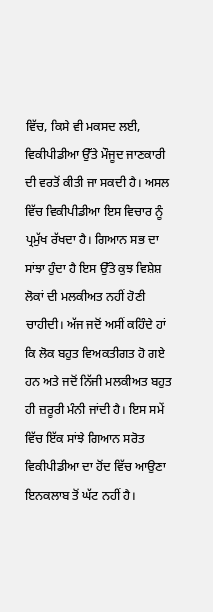ਵਿੱਚ, ਕਿਸੇ ਵੀ ਮਕਸਦ ਲਈ, ਵਿਕੀਪੀਡੀਆ ਉੱਤੇ ਮੌਜੂਦ ਜਾਣਕਾਰੀ ਦੀ ਵਰਤੋਂ ਕੀਤੀ ਜਾ ਸਕਦੀ ਹੈ। ਅਸਲ ਵਿੱਚ ਵਿਕੀਪੀਡੀਆ ਇਸ ਵਿਚਾਰ ਨੂੰ ਪ੍ਰਮੁੱਖ ਰੱਖਦਾ ਹੈ। ਗਿਆਨ ਸਭ ਦਾ ਸਾਂਝਾ ਹੁੰਦਾ ਹੈ ਇਸ ਉੱਤੇ ਕੁਝ ਵਿਸ਼ੇਸ਼ ਲੋਕਾਂ ਦੀ ਮਲਕੀਅਤ ਨਹੀਂ ਹੋਣੀ ਚਾਹੀਦੀ। ਅੱਜ ਜਦੋਂ ਅਸੀਂ ਕਹਿੰਦੇ ਹਾਂ ਕਿ ਲੋਕ ਬਹੁਤ ਵਿਅਕਤੀਗਤ ਹੋ ਗਏ ਹਨ ਅਤੇ ਜਦੋਂ ਨਿੱਜੀ ਮਲਕੀਅਤ ਬਹੁਤ ਹੀ ਜ਼ਰੂਰੀ ਮੰਨੀ ਜਾਂਦੀ ਹੈ। ਇਸ ਸਮੇਂ ਵਿੱਚ ਇੱਕ ਸਾਂਝੇ ਗਿਆਨ ਸਰੋਤ ਵਿਕੀਪੀਡੀਆ ਦਾ ਹੋਂਦ ਵਿੱਚ ਆਉਣਾ ਇਨਕਲਾਬ ਤੋਂ ਘੱਟ ਨਹੀਂ ਹੈ।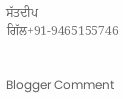ਸੱਤਦੀਪ ਗਿੱਲ+91-9465155746


Blogger Comment